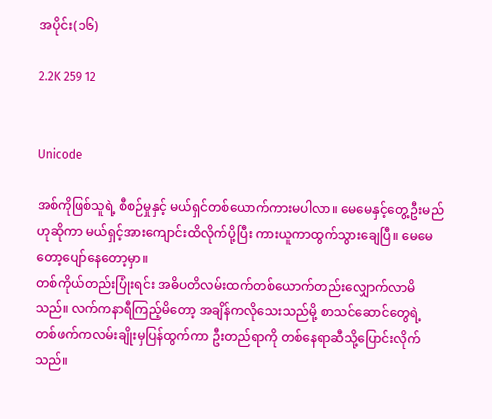အပိုင်း(၁၆)

2.2K 259 12


Unicode

အစ်ကိုဖြစ်သူရဲ့ စီစဉ်မှုနှင့် မယ်ရှင်တစ်ယောက်ကားမပါလာ။ မေမေနှင့်တွေ့ဦးမည်ဟုဆိုကာ မယ်ရှင့်အားကျောင်းထိလိုက်ပို့ပြီး ကားယူကာထွက်သွားချေပြီ။ မေမေတော့ပျော်နေတော့မှာ။
တစ်ကိုယ်တည်းပြုံးရင်း အဓိပတိလမ်းထက်တစ်ယောက်တည်းလျှောက်လာမိသည်။ လက်ကနာရီကြည့်မိတော့ အချိန်ကလိုသေးသည်မို့ စာသင်ဆောင်တွေရဲ့ တစ်ဖက်ကလမ်းချိုးမှပြန်ထွက်ကာ ဦးတည်ရာကို တစ်နေရာဆီသို့ပြောင်းလိုက်သည်။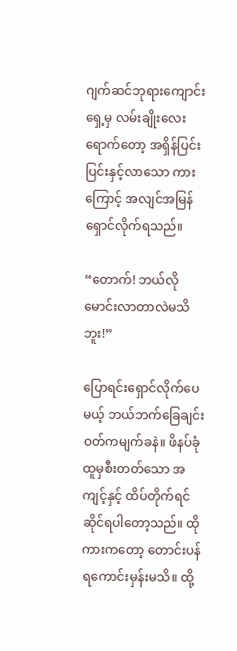ဂျက်ဆင်ဘုရားကျောင်းရှေ့မှ လမ်းချိုးလေးရောက်တော့ အရှိန်ပြင်းပြင်းနှင့်လာသော ကားကြောင့် အလျင်အမြန်ရှောင်လိုက်ရသည်။

“တောက်! ဘယ်လိုမောင်းလာတာလဲမသိဘူး!”

ပြောရင်းရှောင်လိုက်ပေမယ့် ဘယ်ဘက်ခြေချင်းဝတ်ကမျက်ခနဲ။ ဖိနပ်ခုံထူမှစီးတတ်သော အကျင့်နှင့် ထိပ်တိုက်ရင်ဆိုင်ရပါတော့သည်။ ထိုကားကတော့ တောင်းပန်ရကောင်းမှန်းမသိ။ ထို့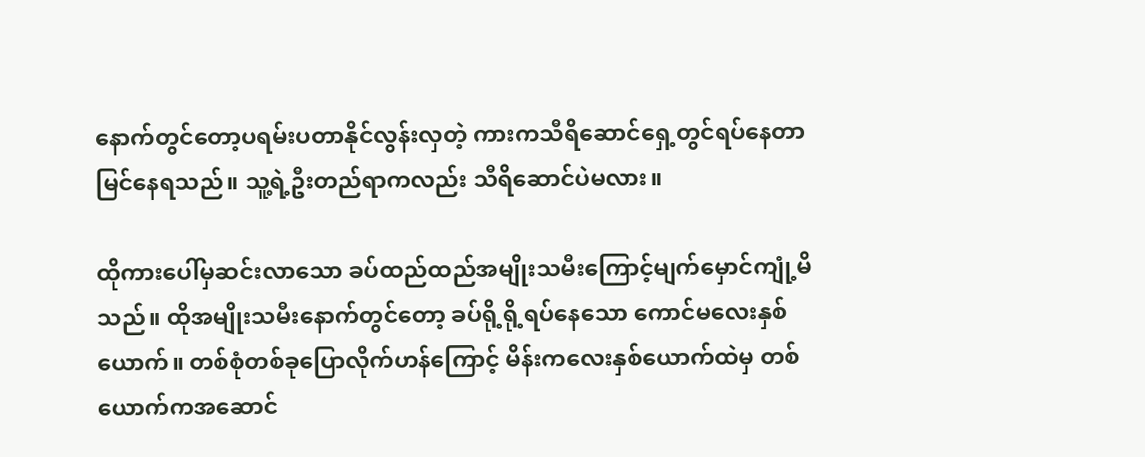နောက်တွင်တော့ပရမ်းပတာနိုင်လွန်းလှတဲ့ ကားကသီရိဆောင်ရှေ့တွင်ရပ်နေတာ မြင်နေရသည်။ သူ့ရဲ့ဦးတည်ရာကလည်း သီရိဆောင်ပဲမလား။

ထိုကားပေါ်မှဆင်းလာသော ‌ခပ်ထည်ထည်အမျိုးသမီးကြောင့်မျက်မှောင်ကျုံ့မိသည်။ ထိုအမျိုးသမီးနောက်တွင်တော့ ခပ်ရို့ရို့ရပ်နေသော ကောင်မလေးနှစ်ယောက်။ တစ်စုံတစ်ခုပြောလိုက်ဟန်ကြောင့် မိန်းကလေးနှစ်ယောက်ထဲမှ တစ်ယောက်ကအဆောင်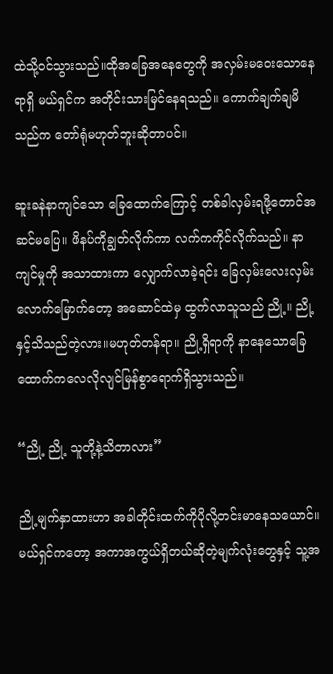ထဲသို့ဝင်သွားသည်။ထိုအခြေအနေတွေကို အလှမ်းမဝေးသောနေရာရှိ မယ်ရှင်က အတိုင်းသားမြင်နေရသည်။ ကောက်ချက်ချမိသည်က တော်ရုံမဟုတ်ဘူးဆိုတာပင်။

ဆူးခနဲနာကျင်သော ခြေထောက်ကြောင့် တစ်ခါလှမ်းရဖို့တောင်အဆင်မပြေ။ ဖိနပ်ကိုချွတ်လိုက်ကာ လက်က‌ကိုင်လိုက်သည်။ နာကျင်မှုကို အသာထားကာ လျှောက်လာခဲ့ရင်း ခြေလှမ်းလေးလှမ်းလောက်မြောက်တော့ အဆောင်ထဲမှ ထွက်လာသူသည် ညို့။ ညို့နှင့်သိသည်တဲ့လား။မဟုတ်တန်ရာ။ ညို့ရှိရာကို နာနေသောခြေထောက်ကလေလိုလျင်မြန်စွာရောက်ရှိ‌သွားသည်။

“ညို့ ညို့ သူတို့နဲ့သိတာလား”

ညို့မျက်နှာထားဟာ အခါတိုင်းထက်ကိုပိုလို့တင်းမာနေသယောင်။ မယ်ရှင်ကတော့ အကာအကွယ်ရှိတယ်ဆိုတဲ့မျက်လုံးတွေနှင့် သူ့အ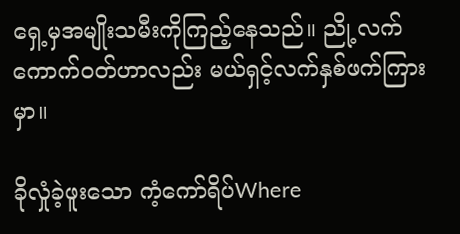ရှေ့မှအမျိုးသမီးကိုကြည့်နေသည်။ ညို့လက်ကောက်ဝတ်ဟာလည်း မယ်ရှင့်လက်နှစ်ဖက်ကြားမှာ။

ခိုလှုံခဲ့ဖူးသော ကံ့ကော်ရိပ်Where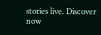stories live. Discover now